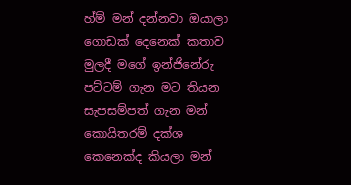හ්ම් මන් දන්නවා ඔයාලා ගොඩක් දෙනෙක් කතාව මුලදී මගේ ඉන්ජිනේරු පට්ටම් ගැන මට තියන සැපසම්පත් ගැන මන් කොයිතරම් දක්ශ කෙනෙක්ද කියලා මන්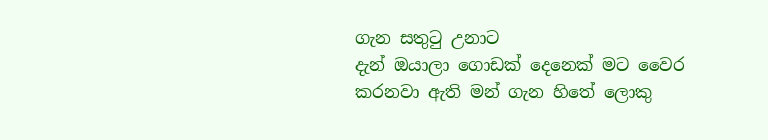ගැන සතුටු උනාට
දැන් ඔයාලා ගොඩක් දෙනෙක් මට වෛර කරනවා ඇති මන් ගැන හිතේ ලොකු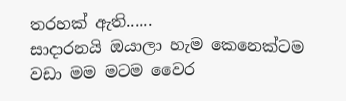තරහක් ඇති......
සාදාරනයි ඔයාලා හැම කෙනෙක්ටම වඩා මම මටම වෛර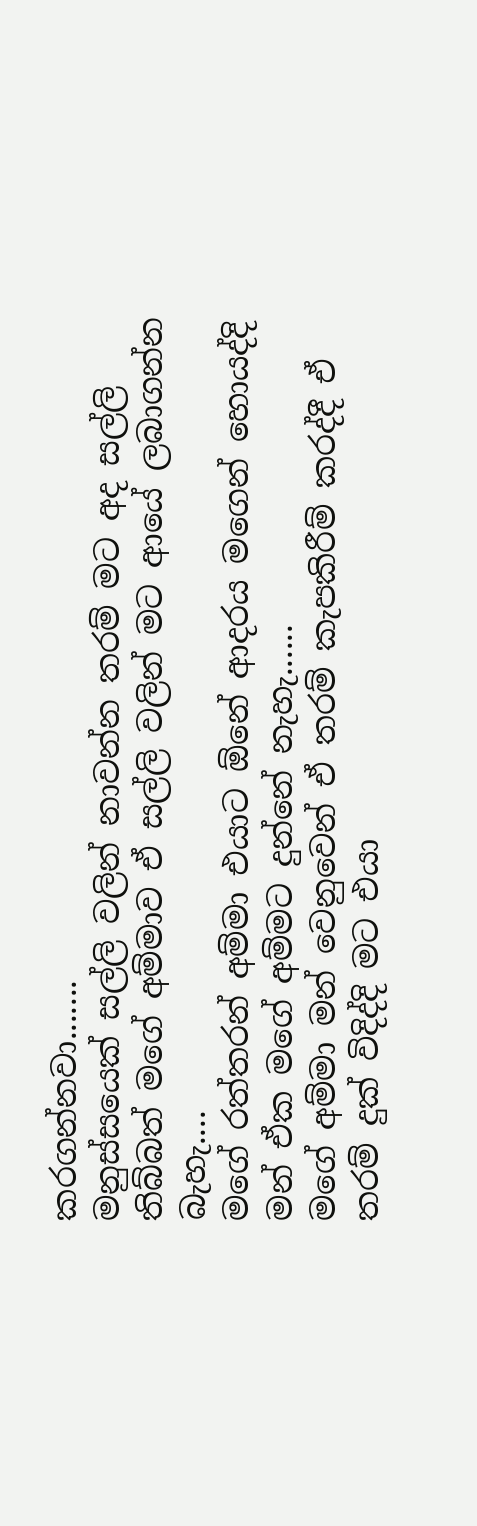කරගන්නවා.......
මනුස්සයෙක් සල්ලි වලින් නාවන්න තරම් මට අද සල්ලි තිබ්බත් මගේ අම්මාව ඒ සල්ලි වලින් මට ආයේ ලබාගන්න බැහැ....
මගේ රත්තරන් අම්මා එයාට ඕනේ ආදරය මගෙන් හොයද්දි මන් ඒක මගේ අම්මට දුන්නේ නැහැ......
මගේ අම්මා මන් වෙනුවෙන් ඒ තරම් කැපකිරීම් කරද්දී ඒ තරම් දුක් විදිද්දි මට එයා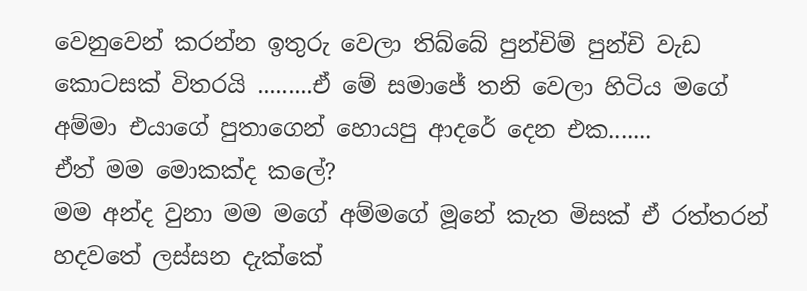වෙනුවෙන් කරන්න ඉතුරු වෙලා තිබ්බේ පුන්චිම් පුන්චි වැඩ කොටසක් විතරයි .........ඒ මේ සමාජේ තනි වෙලා හිටිය මගේ අම්මා එයාගේ පුතාගෙන් හොයපු ආදරේ දෙන එක.......
ඒත් මම මොකක්ද කලේ?
මම අන්ද වුනා මම මගේ අම්මගේ මූනේ කැත මිසක් ඒ රත්තරන් හදවතේ ලස්සන දැක්කේ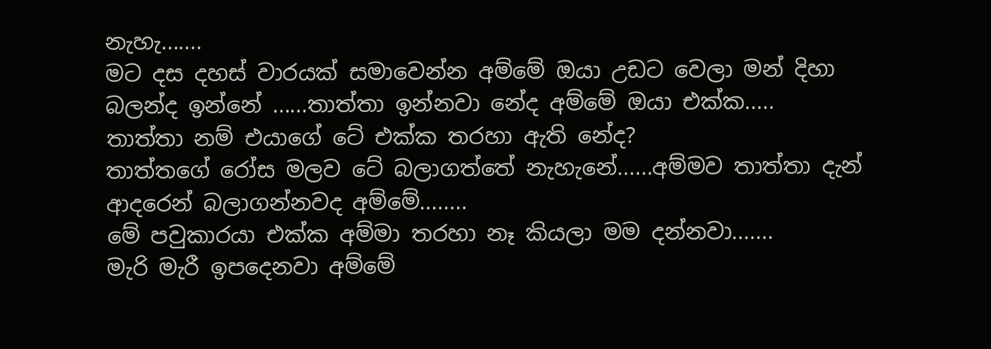නැහැ.......
මට දස දහස් වාරයක් සමාවෙන්න අම්මේ ඔයා උඩට වෙලා මන් දිහා බලන්ද ඉන්නේ ......තාත්තා ඉන්නවා නේද අම්මේ ඔයා එක්ක.....
තාත්තා නම් එයාගේ ටේ එක්ක තරහා ඇති නේද?
තාත්තගේ රෝස මලව ටේ බලාගත්තේ නැහැනේ......අම්මව තාත්තා දැන් ආදරෙන් බලාගන්නවද අම්මේ........
මේ පවුකාරයා එක්ක අම්මා තරහා නෑ කියලා මම දන්නවා.......
මැරි මැරී ඉපදෙනවා අම්මේ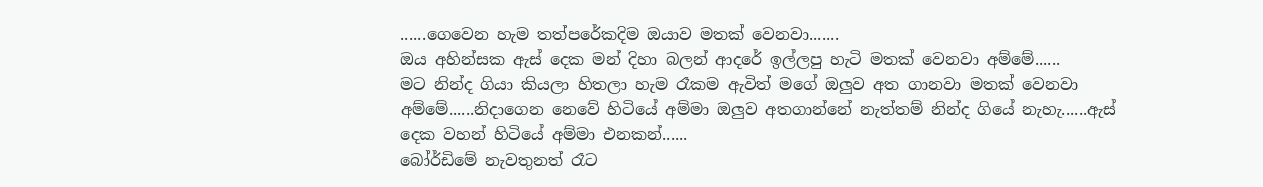......ගෙවෙන හැම තත්පරේකදිම ඔයාව මතක් වෙනවා.......
ඔය අහින්සක ඇස් දෙක මන් දිහා බලන් ආදරේ ඉල්ලපු හැටි මතක් වෙනවා අම්මේ......
මට නින්ද ගියා කියලා හිතලා හැම රෑකම ඇවිත් මගේ ඔලුව අත ගානවා මතක් වෙනවා අම්මේ......නිදාගෙන නෙවේ හිටියේ අම්මා ඔලුව අතගාන්නේ නැත්තම් නින්ද ගියේ නැහැ......ඇස් දෙක වහන් හිටියේ අම්මා එනකන්......
බෝර්ඩිමේ නැවතුනත් රෑට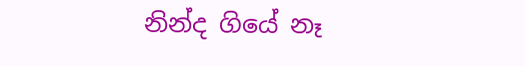නින්ද ගියේ නෑ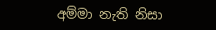අම්මා නැති නිසා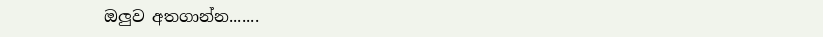ඔලුව අතගාන්න.......